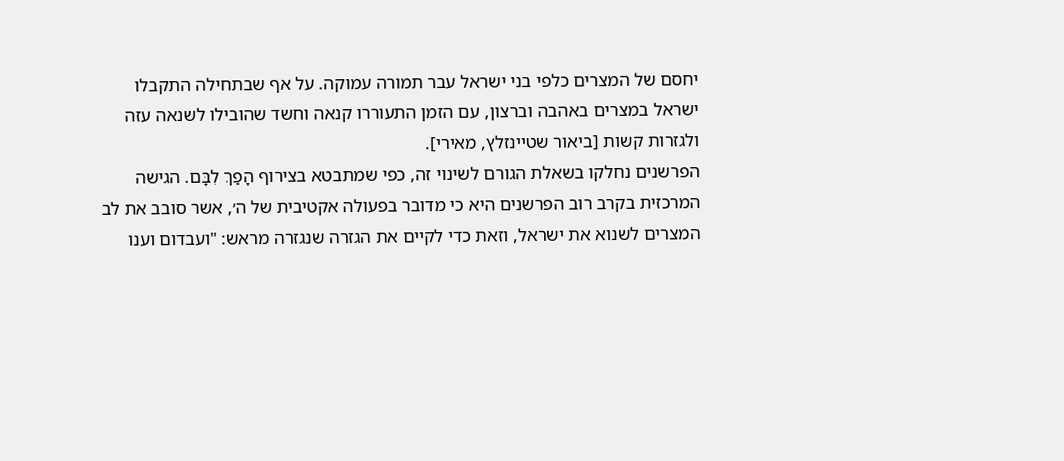יחסם של המצרים כלפי בני ישראל עבר תמורה עמוקה. על אף שבתחילה התקבלו ישראל במצרים באהבה וברצון, עם הזמן התעוררו קנאה וחשד שהובילו לשנאה עזה ולגזרות קשות [ביאור שטיינזלץ, מאירי].
הפרשנים נחלקו בשאלת הגורם לשינוי זה, כפי שמתבטא בצירוף הָפַךְ לִבָּם. הגישה המרכזית בקרב רוב הפרשנים היא כי מדובר בפעולה אקטיבית של ה׳, אשר סובב את לב המצרים לשנוא את ישראל, וזאת כדי לקיים את הגזרה שנגזרה מראש: "ועבדום וענו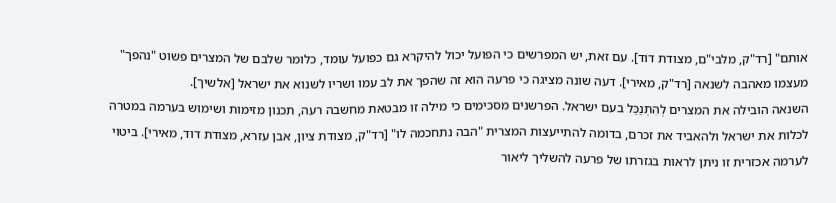אותם" [רד"ק, מלבי"ם, מצודת דוד]. עם זאת, יש המפרשים כי הפועל יכול להיקרא גם כפועל עומד, כלומר שלבם של המצרים פשוט "נהפך" מעצמו מאהבה לשנאה [רד"ק, מאירי]. דעה שונה מציגה כי פרעה הוא זה שהפך את לב עמו ושריו לשנוא את ישראל [אלשיך].
השנאה הובילה את המצרים לְהִתְנַכֵּל בעם ישראל. הפרשנים מסכימים כי מילה זו מבטאת מחשבה רעה, תכנון מזימות ושימוש בערמה במטרה לכלות את ישראל ולהאביד את זכרם, בדומה להתייעצות המצרית "הבה נתחכמה לו" [רד"ק, מצודת ציון, אבן עזרא, מצודת דוד, מאירי]. ביטוי לערמה אכזרית זו ניתן לראות בגזרתו של פרעה להשליך ליאור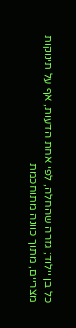כל בן יילוד; גזרה שהחלה, לפי אחת הדעות, אף על תינוקות מצריים, מתוך כוונה מתוחכמת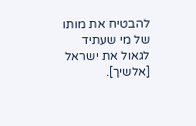להבטיח את מותו של מי שעתיד לגאול את ישראל [אלשיך].